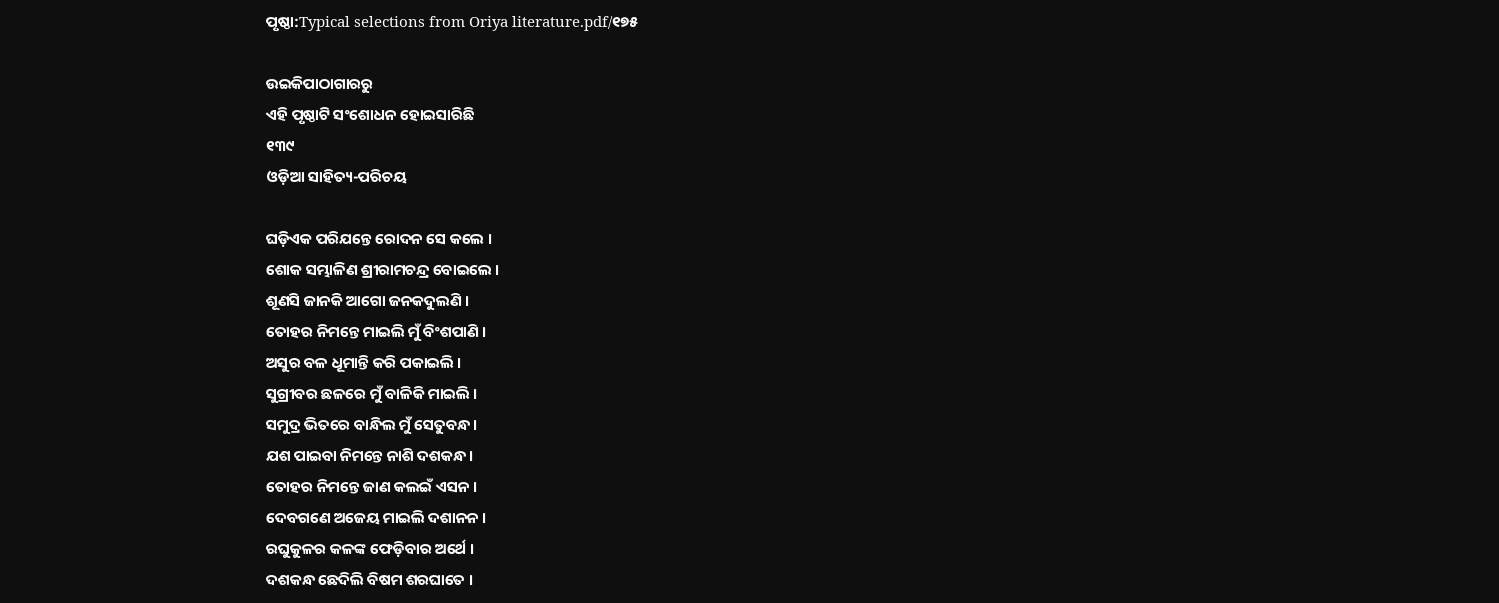ପୃଷ୍ଠା:Typical selections from Oriya literature.pdf/୧୭୫

ଉଇକିପାଠାଗାର‌ରୁ
ଏହି ପୃଷ୍ଠାଟି ସଂଶୋଧନ ହୋଇସାରିଛି
୧୩୯
ଓଡ଼ିଆ ସାହିତ୍ୟ-ପରିଚୟ

ଘଡ଼ିଏକ ପରିଯନ୍ତେ ରୋଦନ ସେ କଲେ ।
ଶୋକ ସମ୍ଭାଳିଣ ଶ୍ରୀରାମଚନ୍ଦ୍ର ବୋଇଲେ ।
ଶୂଣସି ଜାନକି ଆଗୋ ଜନକଦୁଲଣି ।
ତୋହର ନିମନ୍ତେ ମାଇଲି ମୁଁ ବିଂଶପାଣି ।
ଅସୁର ବଳ ଧୂମାନ୍ତି କରି ପକାଇଲି ।
ସୁଗ୍ରୀବର ଛଳରେ ମୁଁ ବାଳିକି ମାଇଲି ।
ସମୁଦ୍ର ଭିତରେ ବାନ୍ଧିଲ ମୁଁ ସେତୁବନ୍ଧ ।
ଯଶ ପାଇବା ନିମନ୍ତେ ନାଶି ଦଶକନ୍ଧ ।
ତୋହର ନିମନ୍ତେ ଜାଣ କଲଇଁ ଏସନ ।
ଦେବଗଣେ ଅଜେୟ ମାଇଲି ଦଶାନନ ।
ରଘୁକୁଳର କଳଙ୍କ ଫେଡ଼ିବାର ଅର୍ଥେ ।
ଦଶକନ୍ଧ ଛେଦିଲି ବିଷମ ଶରଘାତେ ।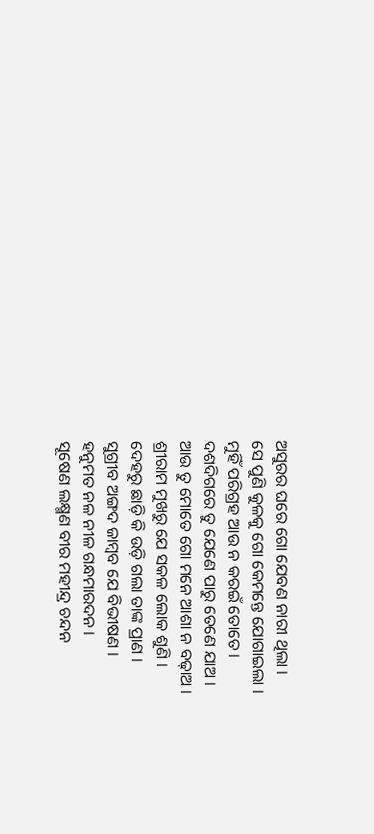ଅସୁରର ଘରେ ଗୋ ଯେବଣ ନାରୀ ଥିଲା ।
ସେ ପୁଣି କୁଳକୁ ଗୋ କେମନ୍ତେ ଯୋଗାଇଲା ।
ମୁହିଁ ପରିଗ୍ରହ ଆଉ ନ କରଇଁ ତୋତେ ।
ଦଶଦିଗରେ ତୁ ଯେଣେ ପାରୁ ତେଣେ ଯାଅ ।
ଆଉ ତୁ ମୋତେ ଗୋ ମନେ ଆଶା ନ ବଢ଼ାଅ ।
ଶ୍ରୀରାମ ମୁଖରୁ ଯେ ସକଳ ଲୋକ ଶୁଣି ।
ଦେହରୁ ଛାଡ଼ି କି ଉଡ଼ି ଗଲା ତାଙ୍କ ପ୍ରାଣ ।
ସୁଗ୍ରୀବ ଅଙ୍ଗଦ ଜାମ୍ବବ ଯେ ବିଭୀଷଣ ।
ହ‌ନୁମତ ନଳ ନୀଳ ଗନ୍ଧମାରଦନ ।
ସୂଷେଣ ଲକ୍ଷ୍ମଣ ବୀର ମହୀନ୍ଦ୍ର ଚନ୍ଦନ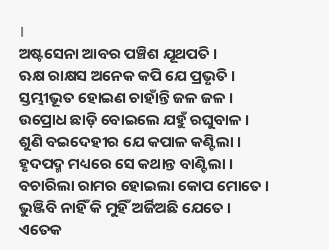।
ଅଷ୍ଟସେନା ଆବର ପଞ୍ଚିଶ ଯୂଥପତି ।
ଋକ୍ଷ ରାକ୍ଷସ ଅନେକ କପି ଯେ ପ୍ରଭୃତି ।
ସ୍ତମ୍ଭୀଭୂତ ହୋଇଣ ଚାହାଁନ୍ତି ଜଳ ଜଳ ।
ଉପ୍ରୋଧ ଛାଡ଼ି ବୋଇଲେ ଯହୁଁ ରଘୁବାଳ ।
ଶୁଣି ବଇଦେହୀର ଯେ କପାଳ କଣ୍ଟିଲା ।
ହୃଦପଦ୍ମ ମଧ୍ୟରେ ସେ କଥାନ୍ତ ବାଣ୍ଟିଲା ।
ବଚାରିଲା ରାମର ହୋଇଲା କୋପ ମୋତେ ।
ଭୁଞ୍ଜିବି ନାହିଁ କି ମୁହିଁ ଅର୍ଜିଅଛି ଯେତେ ।
ଏତେକ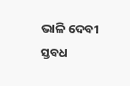ଭାଳି ଦେବୀ ସ୍ତବଧ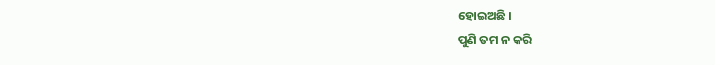ହୋଇଅଛି ।
ପୁଣି ତମ ନ କରି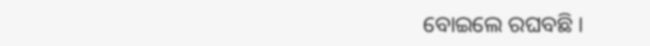ବୋଇଲେ ରଘବଛି ।